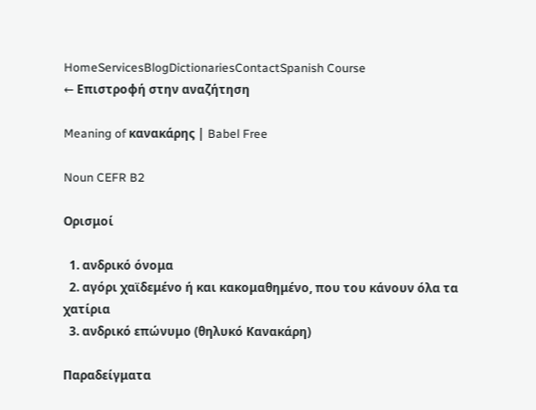HomeServicesBlogDictionariesContactSpanish Course
← Επιστροφή στην αναζήτηση

Meaning of κανακάρης | Babel Free

Noun CEFR B2

Ορισμοί

  1. ανδρικό όνομα
  2. αγόρι χαϊδεμένο ή και κακομαθημένο, που του κάνουν όλα τα χατίρια
  3. ανδρικό επώνυμο (θηλυκό Κανακάρη)

Παραδείγματα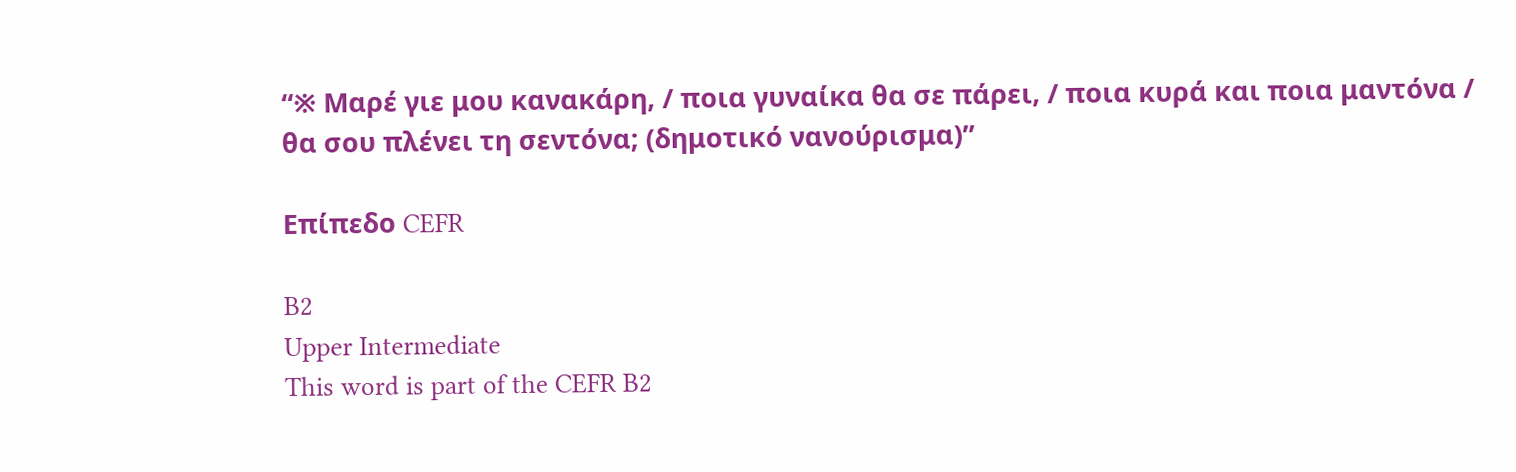“※ Μαρέ γιε μου κανακάρη, / ποια γυναίκα θα σε πάρει, / ποια κυρά και ποια μαντόνα / θα σου πλένει τη σεντόνα; (δημοτικό νανούρισμα)”

Επίπεδο CEFR

B2
Upper Intermediate
This word is part of the CEFR B2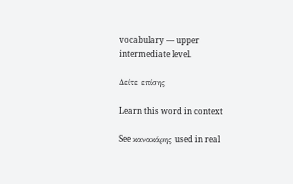vocabulary — upper intermediate level.

Δείτε επίσης

Learn this word in context

See κανακάρης used in real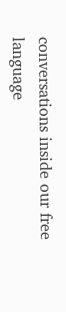conversations inside our free language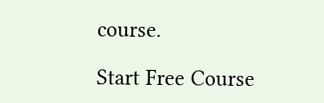course.

Start Free Course